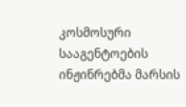კოსმოსური სააგენტოების ინჟინრებმა მარსის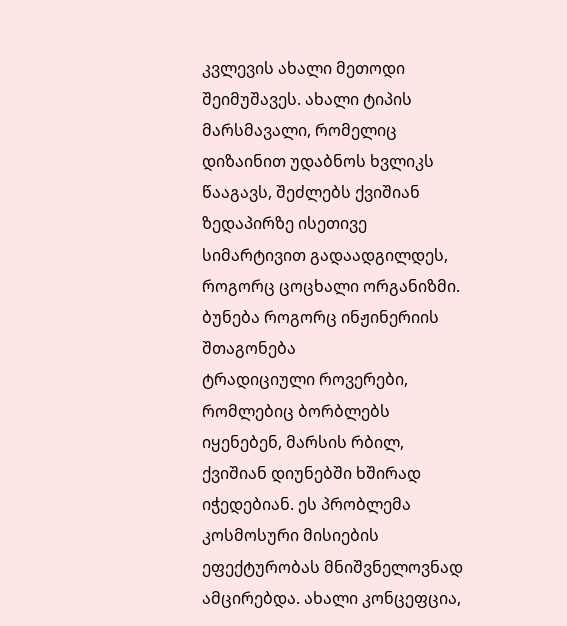კვლევის ახალი მეთოდი შეიმუშავეს. ახალი ტიპის მარსმავალი, რომელიც დიზაინით უდაბნოს ხვლიკს წააგავს, შეძლებს ქვიშიან ზედაპირზე ისეთივე სიმარტივით გადაადგილდეს, როგორც ცოცხალი ორგანიზმი.
ბუნება როგორც ინჟინერიის შთაგონება
ტრადიციული როვერები, რომლებიც ბორბლებს იყენებენ, მარსის რბილ, ქვიშიან დიუნებში ხშირად იჭედებიან. ეს პრობლემა კოსმოსური მისიების ეფექტურობას მნიშვნელოვნად ამცირებდა. ახალი კონცეფცია,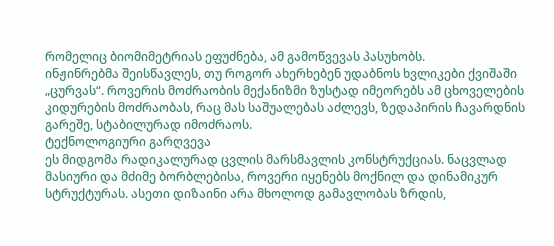რომელიც ბიომიმეტრიას ეფუძნება, ამ გამოწვევას პასუხობს.
ინჟინრებმა შეისწავლეს, თუ როგორ ახერხებენ უდაბნოს ხვლიკები ქვიშაში „ცურვას“. როვერის მოძრაობის მექანიზმი ზუსტად იმეორებს ამ ცხოველების კიდურების მოძრაობას, რაც მას საშუალებას აძლევს, ზედაპირის ჩავარდნის გარეშე, სტაბილურად იმოძრაოს.
ტექნოლოგიური გარღვევა
ეს მიდგომა რადიკალურად ცვლის მარსმავლის კონსტრუქციას. ნაცვლად მასიური და მძიმე ბორბლებისა, როვერი იყენებს მოქნილ და დინამიკურ სტრუქტურას. ასეთი დიზაინი არა მხოლოდ გამავლობას ზრდის,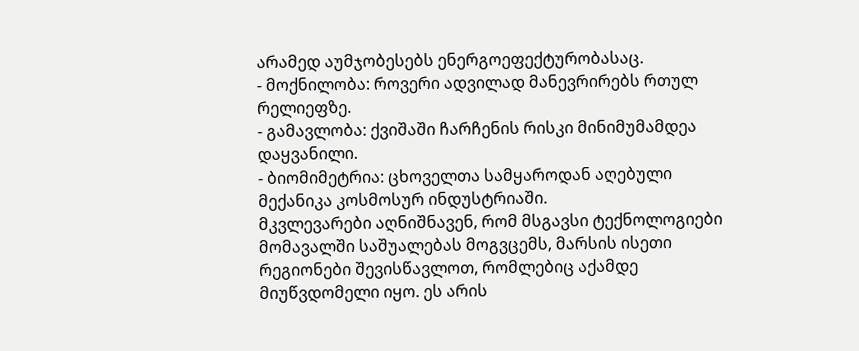არამედ აუმჯობესებს ენერგოეფექტურობასაც.
- მოქნილობა: როვერი ადვილად მანევრირებს რთულ რელიეფზე.
- გამავლობა: ქვიშაში ჩარჩენის რისკი მინიმუმამდეა დაყვანილი.
- ბიომიმეტრია: ცხოველთა სამყაროდან აღებული მექანიკა კოსმოსურ ინდუსტრიაში.
მკვლევარები აღნიშნავენ, რომ მსგავსი ტექნოლოგიები მომავალში საშუალებას მოგვცემს, მარსის ისეთი რეგიონები შევისწავლოთ, რომლებიც აქამდე მიუწვდომელი იყო. ეს არის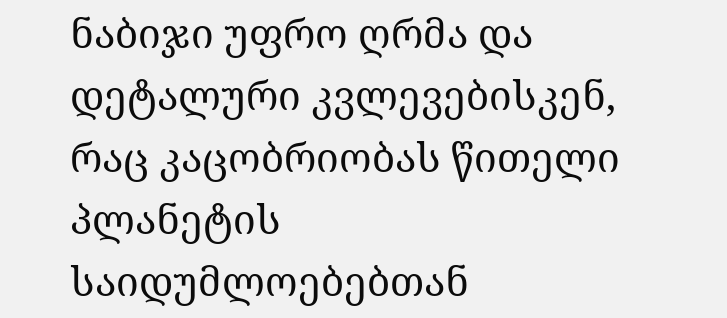ნაბიჯი უფრო ღრმა და დეტალური კვლევებისკენ, რაც კაცობრიობას წითელი პლანეტის საიდუმლოებებთან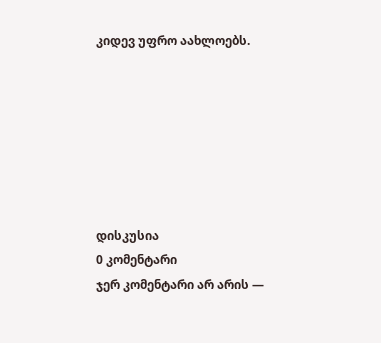კიდევ უფრო აახლოებს.







დისკუსია
0 კომენტარი
ჯერ კომენტარი არ არის —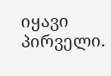იყავი პირველი.